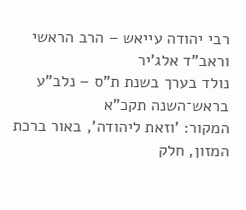רבי יהודה עייאש – הרב הראשי וראב"ד אלג'יר
נולד בערך בשנת ת"ס – נלב"ע בראש־השנה תקכ"א
המקור: 'וזאת ליהודה', באור ברכת המזון, חלק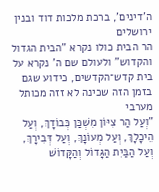ה'דינים', ברכת מלכות דוד ובנין ירושלים
הר הבית כולו נקרא "הבית הגדול והקדוש" ולעולם שם ה' נקרא על בית קדש־הקדשים, כידוע שגם בזמן הזה שכינה לא זזה מכותל מערבי
"וְעַל הַר צִיּוֹן מִשְׁכַּן כְּבוֹדָךְ, וְעַל הֵיכָלָךְ, וְעַל מְעוֹנָךְ, וְעַל דְּבִירָךְ, וְעַל הַבַּיִת הַגָּדוֹל וְהַקָּדוֹשׁ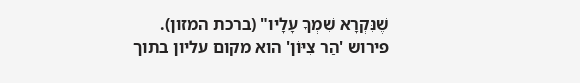שֶׁנִּקְרָא שִׁמְךָ עָלָיו" (ברכת המזון).
פירוש 'הַר צִיּוֹן' הוא מקום עליון בתוך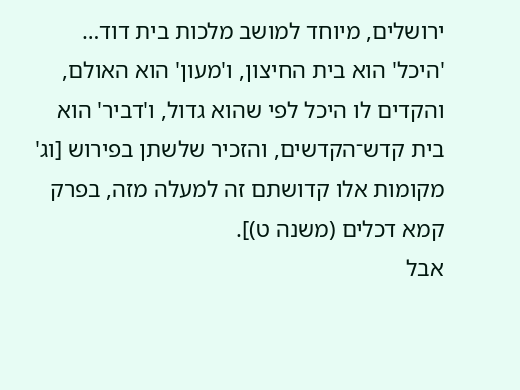ירושלים, מיוחד למושב מלכות בית דוד…
'היכל' הוא בית החיצון, ו'מעון' הוא האולם, והקדים לו היכל לפי שהוא גדול, ו'דביר' הוא בית קדש־הקדשים, והזכיר שלשתן בפירוש [וג' מקומות אלו קדושתם זה למעלה מזה, בפרק קמא דכלים (משנה ט)].
אבל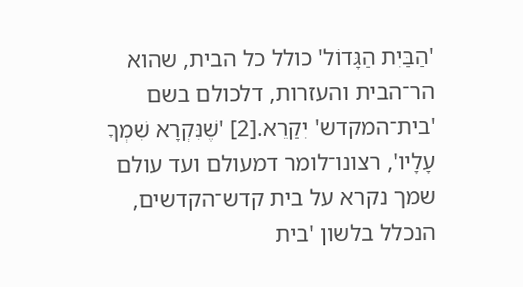'הַבַּיִת הַגָּדוֹל' כולל כל הבית, שהוא הר־הבית והעזרות, דלכולם בשם 'בית־המקדש' יִקַרֵא.[2] 'שֶׁנִּקְרָא שִׁמְךָ עָלָיו', רצונו־לומר דמעולם ועד עולם שמך נקרא על בית קדש־הקדשים, הנכלל בלשון 'בית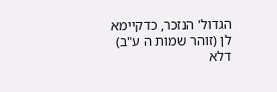הגדול' הנזכר, כדקיימא לן (זוהר שמות ה ע"ב) דלא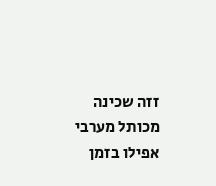זזה שכינה מכותל מערבי אפילו בזמן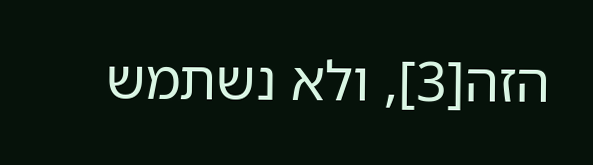הזה[3], ולא נשתמש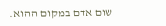שום אדם במקום ההוא.